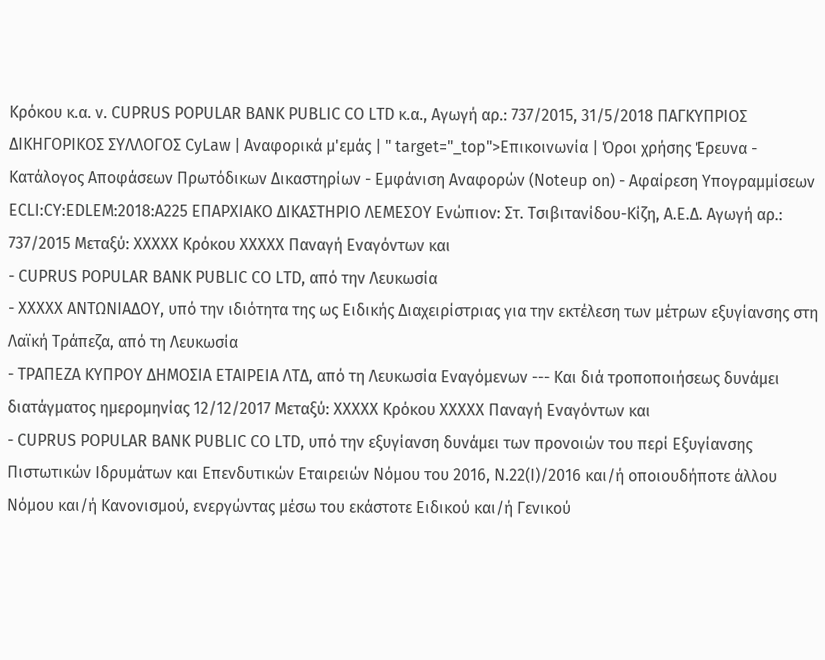Κρόκου κ.α. ν. CUPRUS POPULAR BANK PUBLIC CO LTD κ.α., Αγωγή αρ.: 737/2015, 31/5/2018 ΠΑΓΚΥΠΡΙΟΣ ΔΙΚΗΓΟΡΙΚΟΣ ΣΥΛΛΟΓΟΣ CyLaw | Αναφορικά μ'εμάς | " target="_top">Επικοινωνία | Όροι χρήσης Έρευνα - Κατάλογος Αποφάσεων Πρωτόδικων Δικαστηρίων - Εμφάνιση Αναφορών (Noteup on) - Αφαίρεση Υπογραμμίσεων ECLI:CY:EDLEM:2018:A225 ΕΠΑΡΧΙΑΚΟ ΔΙΚΑΣΤΗΡΙΟ ΛΕΜΕΣΟΥ Ενώπιον: Στ. Τσιβιτανίδου-Κίζη, Α.Ε.Δ. Αγωγή αρ.: 737/2015 Μεταξύ: XXXXX Κρόκου XXXXX Παναγή Εναγόντων και
- CUPRUS POPULAR BANK PUBLIC CO LTD, από την Λευκωσία
- XXXXX ΑΝΤΩΝΙΑΔΟΥ, υπό την ιδιότητα της ως Ειδικής Διαχειρίστριας για την εκτέλεση των μέτρων εξυγίανσης στη Λαϊκή Τράπεζα, από τη Λευκωσία
- ΤΡΑΠΕΖΑ ΚΥΠΡΟΥ ΔΗΜΟΣΙΑ ΕΤΑΙΡΕΙΑ ΛΤΔ, από τη Λευκωσία Εναγόμενων --- Και διά τροποποιήσεως δυνάμει διατάγματος ημερομηνίας 12/12/2017 Μεταξύ: XXXXX Κρόκου XXXXX Παναγή Εναγόντων και
- CUPRUS POPULAR BANK PUBLIC CO LTD, υπό την εξυγίανση δυνάμει των προνοιών του περί Εξυγίανσης Πιστωτικών Ιδρυμάτων και Επενδυτικών Εταιρειών Νόμου του 2016, Ν.22(I)/2016 και/ή οποιουδήποτε άλλου Νόμου και/ή Κανονισμού, ενεργώντας μέσω του εκάστοτε Ειδικού και/ή Γενικού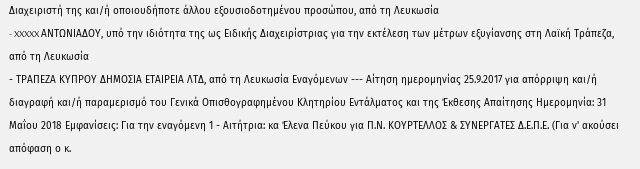Διαχειριστή της και/ή οποιουδήποτε άλλου εξουσιοδοτημένου προσώπου, από τη Λευκωσία
- XXXXX ΑΝΤΩΝΙΑΔΟΥ, υπό την ιδιότητα της ως Ειδικής Διαχειρίστριας για την εκτέλεση των μέτρων εξυγίανσης στη Λαϊκή Τράπεζα, από τη Λευκωσία
- ΤΡΑΠΕΖΑ ΚΥΠΡΟΥ ΔΗΜΟΣΙΑ ΕΤΑΙΡΕΙΑ ΛΤΔ, από τη Λευκωσία Εναγόμενων --- Αίτηση ημερομηνίας 25.9.2017 για απόρριψη και/ή διαγραφή και/ή παραμερισμό του Γενικά Οπισθογραφημένου Κλητηρίου Εντάλματος και της Έκθεσης Απαίτησης Ημερομηνία: 31 Μαΐου 2018 Εμφανίσεις: Για την εναγόμενη 1 - Αιτήτρια: κα Έλενα Πεύκου για Π.Ν. ΚΟΥΡΤΕΛΛΟΣ & ΣΥΝΕΡΓΑΤΕΣ Δ.Ε.Π.Ε. (Για ν' ακούσει απόφαση ο κ.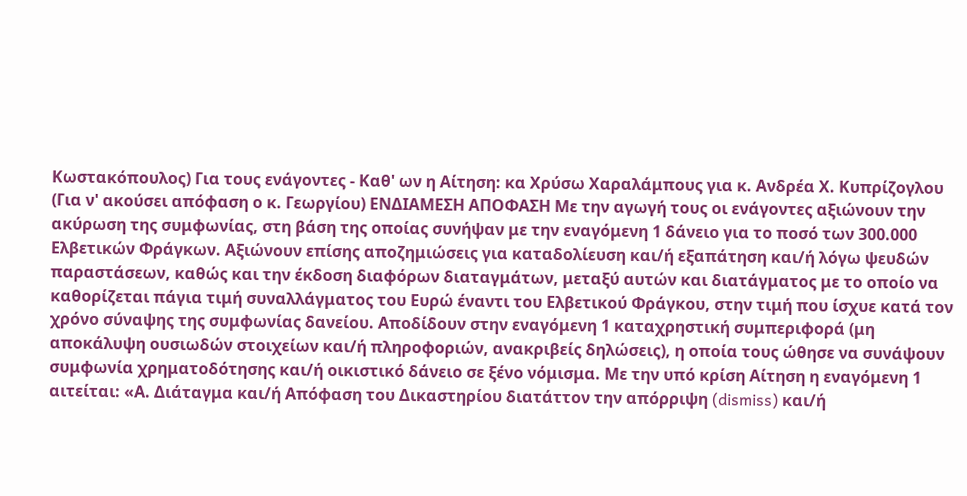Κωστακόπουλος) Για τους ενάγοντες - Καθ' ων η Αίτηση: κα Χρύσω Χαραλάμπους για κ. Ανδρέα Χ. Κυπρίζογλου (Για ν' ακούσει απόφαση ο κ. Γεωργίου) ΕΝΔΙΑΜΕΣΗ ΑΠΟΦΑΣΗ Με την αγωγή τους οι ενάγοντες αξιώνουν την ακύρωση της συμφωνίας, στη βάση της οποίας συνήψαν με την εναγόμενη 1 δάνειο για το ποσό των 300.000 Ελβετικών Φράγκων. Αξιώνουν επίσης αποζημιώσεις για καταδολίευση και/ή εξαπάτηση και/ή λόγω ψευδών παραστάσεων, καθώς και την έκδοση διαφόρων διαταγμάτων, μεταξύ αυτών και διατάγματος με το οποίο να καθορίζεται πάγια τιμή συναλλάγματος του Ευρώ έναντι του Ελβετικού Φράγκου, στην τιμή που ίσχυε κατά τον χρόνο σύναψης της συμφωνίας δανείου. Αποδίδουν στην εναγόμενη 1 καταχρηστική συμπεριφορά (μη αποκάλυψη ουσιωδών στοιχείων και/ή πληροφοριών, ανακριβείς δηλώσεις), η οποία τους ώθησε να συνάψουν συμφωνία χρηματοδότησης και/ή οικιστικό δάνειο σε ξένο νόμισμα. Με την υπό κρίση Αίτηση η εναγόμενη 1 αιτείται: «Α. Διάταγμα και/ή Απόφαση του Δικαστηρίου διατάττον την απόρριψη (dismiss) και/ή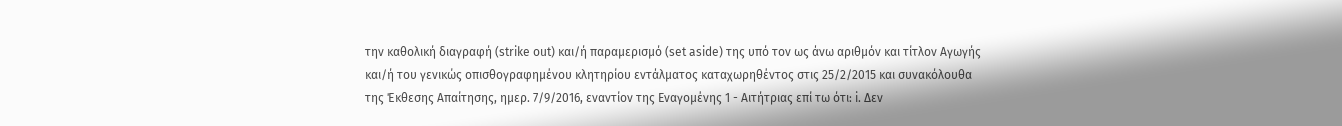την καθολική διαγραφή (strike out) και/ή παραμερισμό (set aside) της υπό τον ως άνω αριθμόν και τίτλον Αγωγής και/ή του γενικώς οπισθογραφημένου κλητηρίου εντάλματος καταχωρηθέντος στις 25/2/2015 και συνακόλουθα της Έκθεσης Απαίτησης, ημερ. 7/9/2016, εναντίον της Εναγομένης 1 - Αιτήτριας επί τω ότι: i. Δεν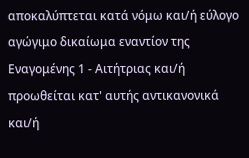αποκαλύπτεται κατά νόμω και/ή εύλογο αγώγιμο δικαίωμα εναντίον της Εναγομένης 1 - Αιτήτριας και/ή προωθείται κατ' αυτής αντικανονικά και/ή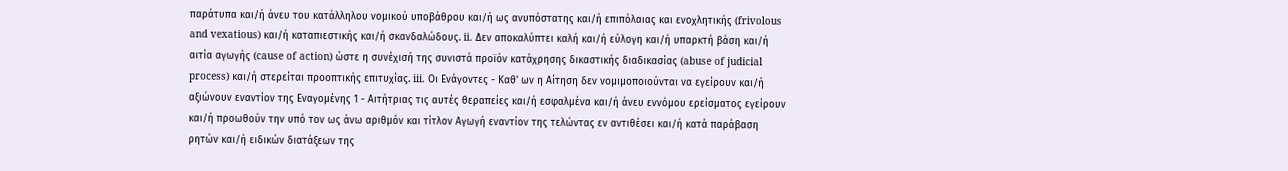παράτυπα και/ή άνευ του κατάλληλου νομικού υποβάθρου και/ή ως ανυπόστατης και/ή επιπόλαιας και ενοχλητικής (frivolous and vexatious) και/ή καταπιεστικής και/ή σκανδαλώδους. ii. Δεν αποκαλύπτει καλή και/ή εύλογη και/ή υπαρκτή βάση και/ή αιτία αγωγής (cause of action) ώστε η συνέχισή της συνιστά προϊόν κατάχρησης δικαστικής διαδικασίας (abuse of judicial process) και/ή στερείται προοπτικής επιτυχίας. iii. Οι Ενάγοντες - Καθ' ων η Αίτηση δεν νομιμοποιούνται να εγείρουν και/ή αξιώνουν εναντίον της Εναγομένης 1 - Αιτήτριας τις αυτές θεραπείες και/ή εσφαλμένα και/ή άνευ εννόμου ερείσματος εγείρουν και/ή προωθούν την υπό τον ως άνω αριθμόν και τίτλον Αγωγή εναντίον της τελώντας εν αντιθέσει και/ή κατά παράβαση ρητών και/ή ειδικών διατάξεων της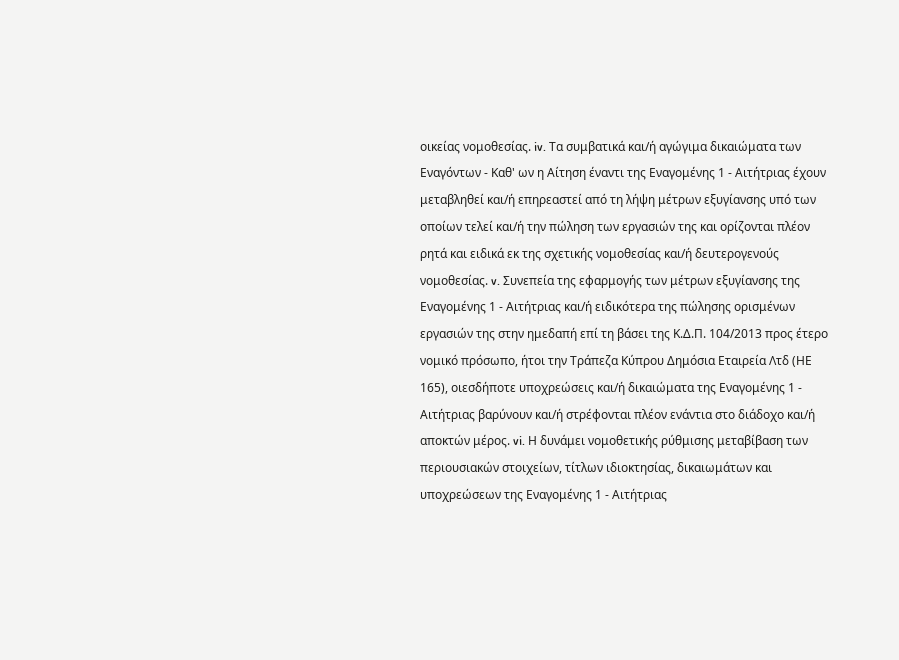οικείας νομοθεσίας. iv. Τα συμβατικά και/ή αγώγιμα δικαιώματα των Εναγόντων - Καθ' ων η Αίτηση έναντι της Εναγομένης 1 - Αιτήτριας έχουν μεταβληθεί και/ή επηρεαστεί από τη λήψη μέτρων εξυγίανσης υπό των οποίων τελεί και/ή την πώληση των εργασιών της και ορίζονται πλέον ρητά και ειδικά εκ της σχετικής νομοθεσίας και/ή δευτερογενούς νομοθεσίας. v. Συνεπεία της εφαρμογής των μέτρων εξυγίανσης της Εναγομένης 1 - Αιτήτριας και/ή ειδικότερα της πώλησης ορισμένων εργασιών της στην ημεδαπή επί τη βάσει της Κ.Δ.Π. 104/2013 προς έτερο νομικό πρόσωπο, ήτοι την Τράπεζα Κύπρου Δημόσια Εταιρεία Λτδ (ΗΕ 165), οιεσδήποτε υποχρεώσεις και/ή δικαιώματα της Εναγομένης 1 - Αιτήτριας βαρύνουν και/ή στρέφονται πλέον ενάντια στο διάδοχο και/ή αποκτών μέρος. vi. Η δυνάμει νομοθετικής ρύθμισης μεταβίβαση των περιουσιακών στοιχείων, τίτλων ιδιοκτησίας, δικαιωμάτων και υποχρεώσεων της Εναγομένης 1 - Αιτήτριας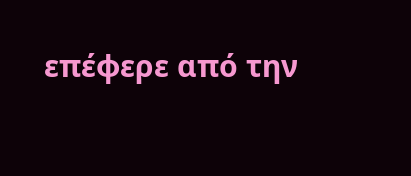επέφερε από την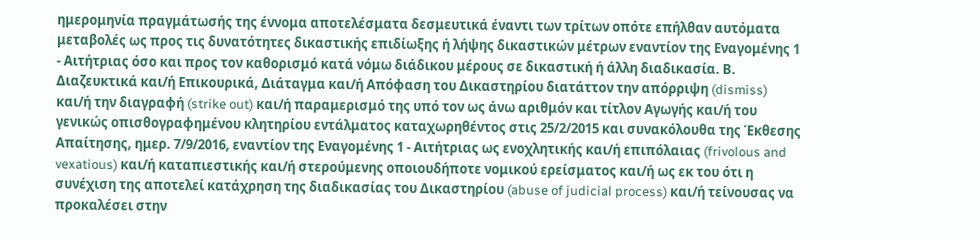ημερομηνία πραγμάτωσής της έννομα αποτελέσματα δεσμευτικά έναντι των τρίτων οπότε επήλθαν αυτόματα μεταβολές ως προς τις δυνατότητες δικαστικής επιδίωξης ή λήψης δικαστικών μέτρων εναντίον της Εναγομένης 1 - Αιτήτριας όσο και προς τον καθορισμό κατά νόμω διάδικου μέρους σε δικαστική ή άλλη διαδικασία. Β. Διαζευκτικά και/ή Επικουρικά, Διάταγμα και/ή Απόφαση του Δικαστηρίου διατάττον την απόρριψη (dismiss) και/ή την διαγραφή (strike out) και/ή παραμερισμό της υπό τον ως άνω αριθμόν και τίτλον Αγωγής και/ή του γενικώς οπισθογραφημένου κλητηρίου εντάλματος καταχωρηθέντος στις 25/2/2015 και συνακόλουθα της Έκθεσης Απαίτησης, ημερ. 7/9/2016, εναντίον της Εναγομένης 1 - Αιτήτριας ως ενοχλητικής και/ή επιπόλαιας (frivolous and vexatious) και/ή καταπιεστικής και/ή στερούμενης οποιουδήποτε νομικού ερείσματος και/ή ως εκ του ότι η συνέχιση της αποτελεί κατάχρηση της διαδικασίας του Δικαστηρίου (abuse of judicial process) και/ή τείνουσας να προκαλέσει στην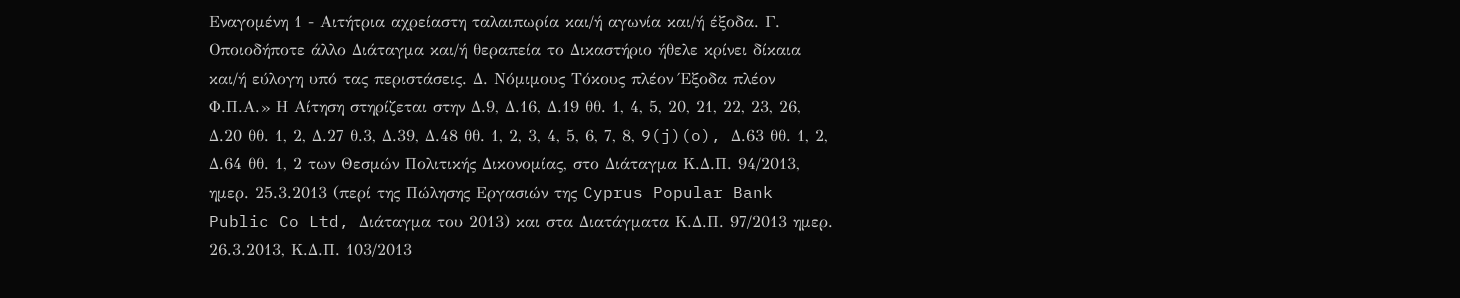Εναγομένη 1 - Αιτήτρια αχρείαστη ταλαιπωρία και/ή αγωνία και/ή έξοδα. Γ. Οποιοδήποτε άλλο Διάταγμα και/ή θεραπεία το Δικαστήριο ήθελε κρίνει δίκαια και/ή εύλογη υπό τας περιστάσεις. Δ. Νόμιμους Τόκους πλέον Έξοδα πλέον Φ.Π.Α.» Η Αίτηση στηρίζεται στην Δ.9, Δ.16, Δ.19 θθ. 1, 4, 5, 20, 21, 22, 23, 26, Δ.20 θθ. 1, 2, Δ.27 θ.3, Δ.39, Δ.48 θθ. 1, 2, 3, 4, 5, 6, 7, 8, 9(j)(o), Δ.63 θθ. 1, 2, Δ.64 θθ. 1, 2 των Θεσμών Πολιτικής Δικονομίας, στο Διάταγμα Κ.Δ.Π. 94/2013, ημερ. 25.3.2013 (περί της Πώλησης Εργασιών της Cyprus Popular Bank Public Co Ltd, Διάταγμα του 2013) και στα Διατάγματα Κ.Δ.Π. 97/2013 ημερ. 26.3.2013, Κ.Δ.Π. 103/2013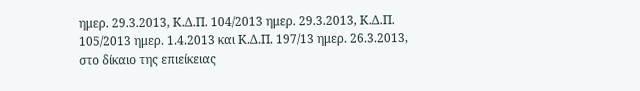ημερ. 29.3.2013, Κ.Δ.Π. 104/2013 ημερ. 29.3.2013, Κ.Δ.Π. 105/2013 ημερ. 1.4.2013 και Κ.Δ.Π. 197/13 ημερ. 26.3.2013, στο δίκαιο της επιείκειας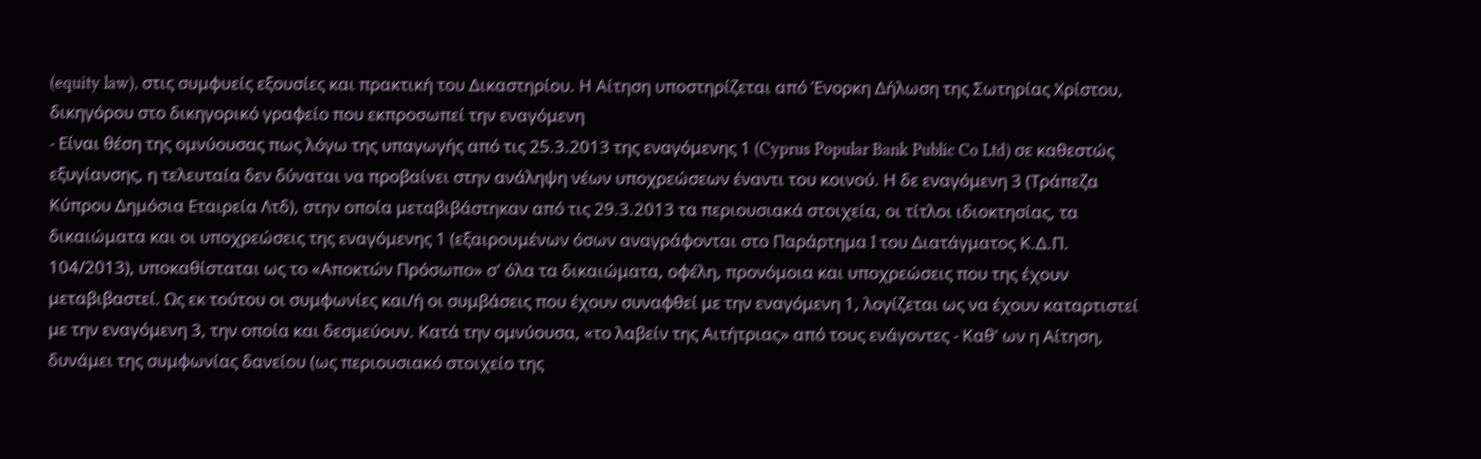(equity law), στις συμφυείς εξουσίες και πρακτική του Δικαστηρίου. Η Αίτηση υποστηρίζεται από Ένορκη Δήλωση της Σωτηρίας Χρίστου, δικηγόρου στο δικηγορικό γραφείο που εκπροσωπεί την εναγόμενη
- Είναι θέση της ομνύουσας πως λόγω της υπαγωγής από τις 25.3.2013 της εναγόμενης 1 (Cyprus Popular Bank Public Co Ltd) σε καθεστώς εξυγίανσης, η τελευταία δεν δύναται να προβαίνει στην ανάληψη νέων υποχρεώσεων έναντι του κοινού. Η δε εναγόμενη 3 (Τράπεζα Κύπρου Δημόσια Εταιρεία Λτδ), στην οποία μεταβιβάστηκαν από τις 29.3.2013 τα περιουσιακά στοιχεία, οι τίτλοι ιδιοκτησίας, τα δικαιώματα και οι υποχρεώσεις της εναγόμενης 1 (εξαιρουμένων όσων αναγράφονται στο Παράρτημα I του Διατάγματος Κ.Δ.Π. 104/2013), υποκαθίσταται ως το «Αποκτών Πρόσωπο» σ' όλα τα δικαιώματα, οφέλη, προνόμοια και υποχρεώσεις που της έχουν μεταβιβαστεί. Ως εκ τούτου οι συμφωνίες και/ή οι συμβάσεις που έχουν συναφθεί με την εναγόμενη 1, λογίζεται ως να έχουν καταρτιστεί με την εναγόμενη 3, την οποία και δεσμεύουν. Κατά την ομνύουσα, «το λαβείν της Αιτήτριας» από τους ενάγοντες - Καθ' ων η Αίτηση, δυνάμει της συμφωνίας δανείου (ως περιουσιακό στοιχείο της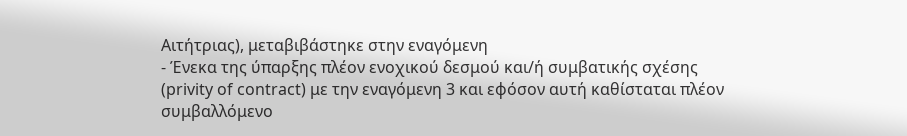Αιτήτριας), μεταβιβάστηκε στην εναγόμενη
- Ένεκα της ύπαρξης πλέον ενοχικού δεσμού και/ή συμβατικής σχέσης (privity of contract) με την εναγόμενη 3 και εφόσον αυτή καθίσταται πλέον συμβαλλόμενο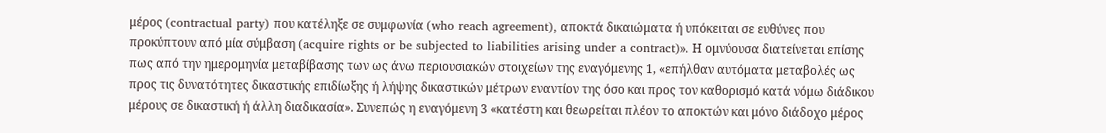μέρος (contractual party) που κατέληξε σε συμφωνία (who reach agreement), αποκτά δικαιώματα ή υπόκειται σε ευθύνες που προκύπτουν από μία σύμβαση (acquire rights or be subjected to liabilities arising under a contract)». Η ομνύουσα διατείνεται επίσης πως από την ημερομηνία μεταβίβασης των ως άνω περιουσιακών στοιχείων της εναγόμενης 1, «επήλθαν αυτόματα μεταβολές ως προς τις δυνατότητες δικαστικής επιδίωξης ή λήψης δικαστικών μέτρων εναντίον της όσο και προς τον καθορισμό κατά νόμω διάδικου μέρους σε δικαστική ή άλλη διαδικασία». Συνεπώς η εναγόμενη 3 «κατέστη και θεωρείται πλέον το αποκτών και μόνο διάδοχο μέρος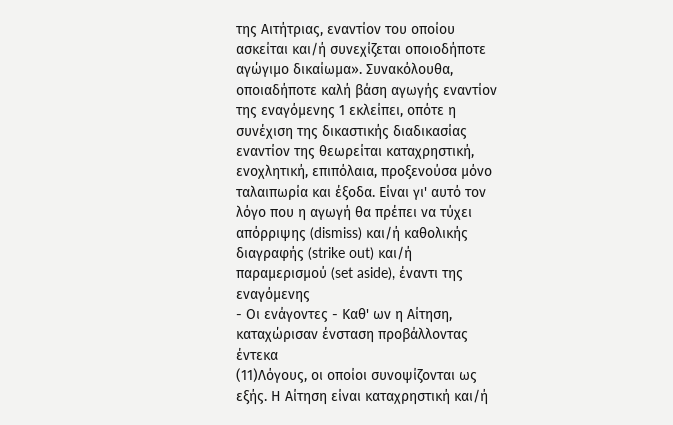της Αιτήτριας, εναντίον του οποίου ασκείται και/ή συνεχίζεται οποιοδήποτε αγώγιμο δικαίωμα». Συνακόλουθα, οποιαδήποτε καλή βάση αγωγής εναντίον της εναγόμενης 1 εκλείπει, οπότε η συνέχιση της δικαστικής διαδικασίας εναντίον της θεωρείται καταχρηστική, ενοχλητική, επιπόλαια, προξενούσα μόνο ταλαιπωρία και έξοδα. Είναι γι' αυτό τον λόγο που η αγωγή θα πρέπει να τύχει απόρριψης (dismiss) και/ή καθολικής διαγραφής (strike out) και/ή παραμερισμού (set aside), έναντι της εναγόμενης
- Οι ενάγοντες - Καθ' ων η Αίτηση, καταχώρισαν ένσταση προβάλλοντας έντεκα
(11)Λόγους, οι οποίοι συνοψίζονται ως εξής. Η Αίτηση είναι καταχρηστική και/ή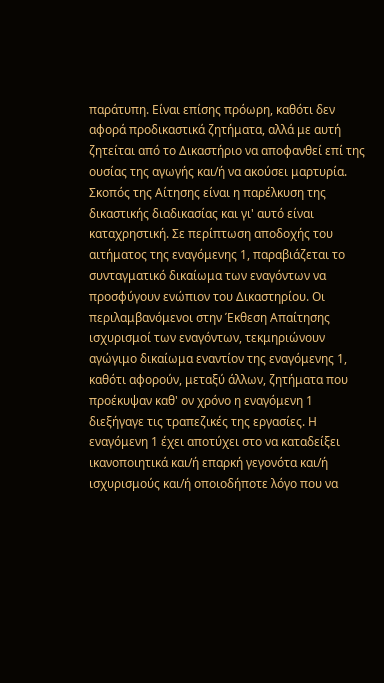παράτυπη. Είναι επίσης πρόωρη, καθότι δεν αφορά προδικαστικά ζητήματα, αλλά με αυτή ζητείται από το Δικαστήριο να αποφανθεί επί της ουσίας της αγωγής και/ή να ακούσει μαρτυρία. Σκοπός της Αίτησης είναι η παρέλκυση της δικαστικής διαδικασίας και γι' αυτό είναι καταχρηστική. Σε περίπτωση αποδοχής του αιτήματος της εναγόμενης 1, παραβιάζεται το συνταγματικό δικαίωμα των εναγόντων να προσφύγουν ενώπιον του Δικαστηρίου. Οι περιλαμβανόμενοι στην Έκθεση Απαίτησης ισχυρισμοί των εναγόντων, τεκμηριώνουν αγώγιμο δικαίωμα εναντίον της εναγόμενης 1, καθότι αφορούν, μεταξύ άλλων, ζητήματα που προέκυψαν καθ' ον χρόνο η εναγόμενη 1 διεξήγαγε τις τραπεζικές της εργασίες. Η εναγόμενη 1 έχει αποτύχει στο να καταδείξει ικανοποιητικά και/ή επαρκή γεγονότα και/ή ισχυρισμούς και/ή οποιοδήποτε λόγο που να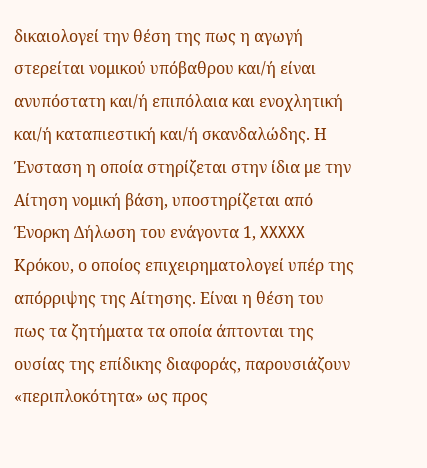δικαιολογεί την θέση της πως η αγωγή στερείται νομικού υπόβαθρου και/ή είναι ανυπόστατη και/ή επιπόλαια και ενοχλητική και/ή καταπιεστική και/ή σκανδαλώδης. Η Ένσταση η οποία στηρίζεται στην ίδια με την Αίτηση νομική βάση, υποστηρίζεται από Ένορκη Δήλωση του ενάγοντα 1, XXXXX Κρόκου, ο οποίος επιχειρηματολογεί υπέρ της απόρριψης της Αίτησης. Είναι η θέση του πως τα ζητήματα τα οποία άπτονται της ουσίας της επίδικης διαφοράς, παρουσιάζουν «περιπλοκότητα» ως προς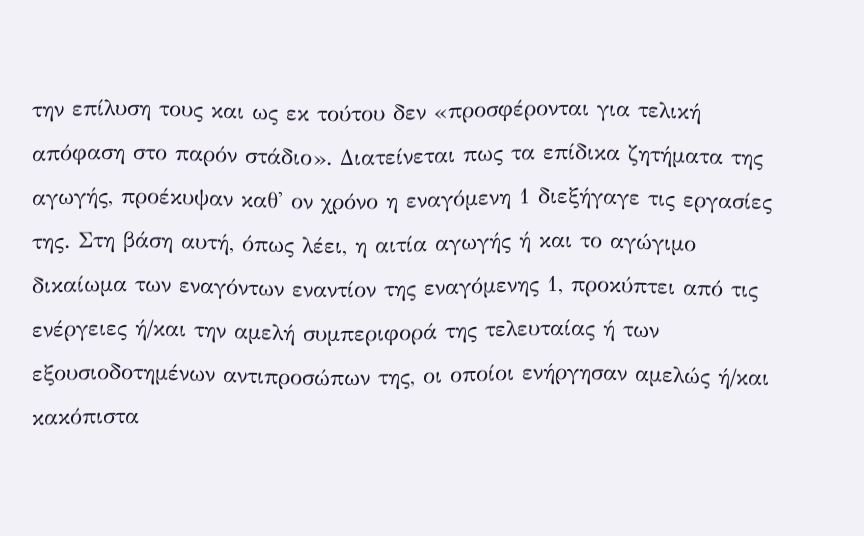την επίλυση τους και ως εκ τούτου δεν «προσφέρονται για τελική απόφαση στο παρόν στάδιο». Διατείνεται πως τα επίδικα ζητήματα της αγωγής, προέκυψαν καθ' ον χρόνο η εναγόμενη 1 διεξήγαγε τις εργασίες της. Στη βάση αυτή, όπως λέει, η αιτία αγωγής ή και το αγώγιμο δικαίωμα των εναγόντων εναντίον της εναγόμενης 1, προκύπτει από τις ενέργειες ή/και την αμελή συμπεριφορά της τελευταίας ή των εξουσιοδοτημένων αντιπροσώπων της, οι οποίοι ενήργησαν αμελώς ή/και κακόπιστα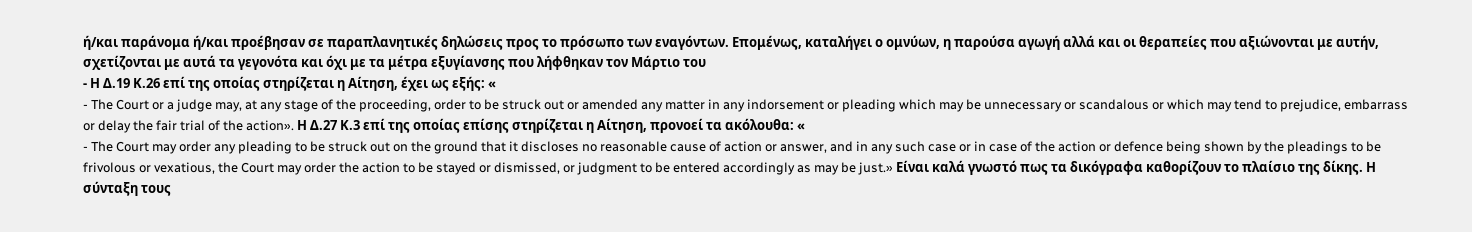ή/και παράνομα ή/και προέβησαν σε παραπλανητικές δηλώσεις προς το πρόσωπο των εναγόντων. Επομένως, καταλήγει ο ομνύων, η παρούσα αγωγή αλλά και οι θεραπείες που αξιώνονται με αυτήν, σχετίζονται με αυτά τα γεγονότα και όχι με τα μέτρα εξυγίανσης που λήφθηκαν τον Μάρτιο του
- Η Δ.19 Κ.26 επί της οποίας στηρίζεται η Αίτηση, έχει ως εξής: «
- The Court or a judge may, at any stage of the proceeding, order to be struck out or amended any matter in any indorsement or pleading which may be unnecessary or scandalous or which may tend to prejudice, embarrass or delay the fair trial of the action». Η Δ.27 Κ.3 επί της οποίας επίσης στηρίζεται η Αίτηση, προνοεί τα ακόλουθα: «
- The Court may order any pleading to be struck out on the ground that it discloses no reasonable cause of action or answer, and in any such case or in case of the action or defence being shown by the pleadings to be frivolous or vexatious, the Court may order the action to be stayed or dismissed, or judgment to be entered accordingly as may be just.» Είναι καλά γνωστό πως τα δικόγραφα καθορίζουν το πλαίσιο της δίκης. Η σύνταξη τους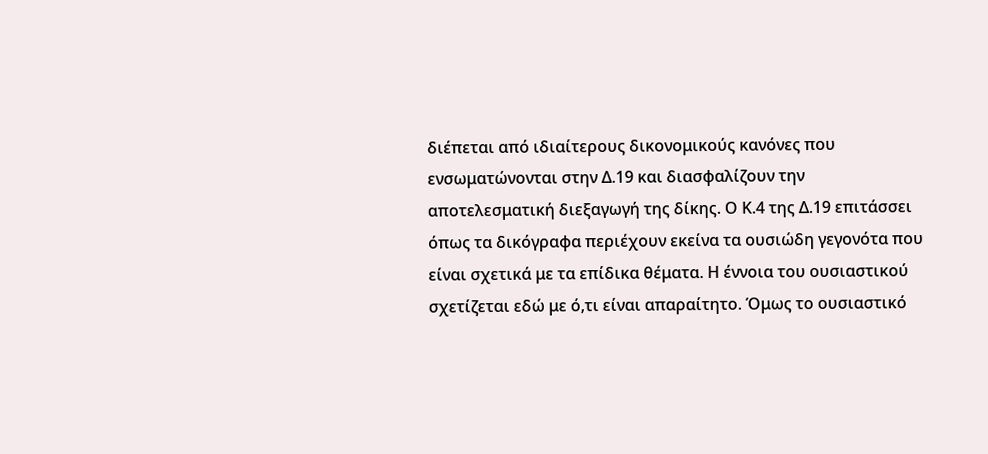διέπεται από ιδιαίτερους δικονομικούς κανόνες που ενσωματώνονται στην Δ.19 και διασφαλίζουν την αποτελεσματική διεξαγωγή της δίκης. Ο Κ.4 της Δ.19 επιτάσσει όπως τα δικόγραφα περιέχουν εκείνα τα ουσιώδη γεγονότα που είναι σχετικά με τα επίδικα θέματα. Η έννοια του ουσιαστικού σχετίζεται εδώ με ό,τι είναι απαραίτητο. Όμως το ουσιαστικό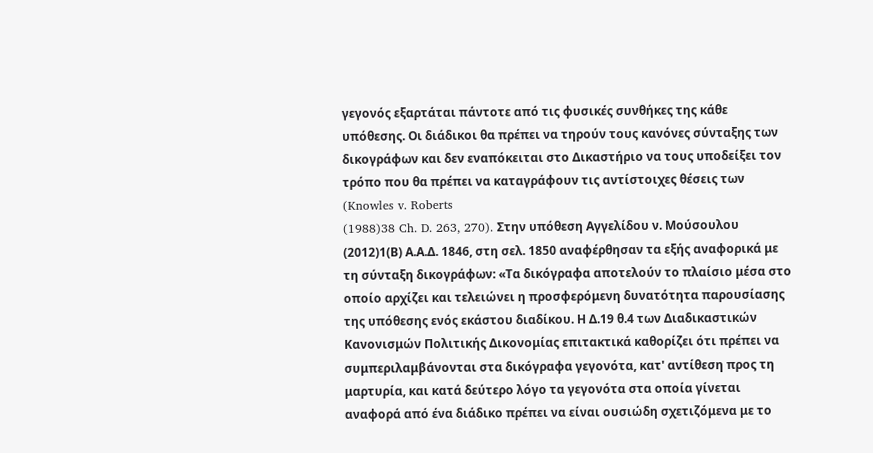γεγονός εξαρτάται πάντοτε από τις φυσικές συνθήκες της κάθε υπόθεσης. Οι διάδικοι θα πρέπει να τηρούν τους κανόνες σύνταξης των δικογράφων και δεν εναπόκειται στο Δικαστήριο να τους υποδείξει τον τρόπο που θα πρέπει να καταγράφουν τις αντίστοιχες θέσεις των (Knowles v. Roberts
(1988)38 Ch. D. 263, 270). Στην υπόθεση Αγγελίδου ν. Μούσουλου
(2012)1(Β) Α.Α.Δ. 1846, στη σελ. 1850 αναφέρθησαν τα εξής αναφορικά με τη σύνταξη δικογράφων: «Τα δικόγραφα αποτελούν το πλαίσιο μέσα στο οποίο αρχίζει και τελειώνει η προσφερόμενη δυνατότητα παρουσίασης της υπόθεσης ενός εκάστου διαδίκου. Η Δ.19 θ.4 των Διαδικαστικών Κανονισμών Πολιτικής Δικονομίας επιτακτικά καθορίζει ότι πρέπει να συμπεριλαμβάνονται στα δικόγραφα γεγονότα, κατ' αντίθεση προς τη μαρτυρία, και κατά δεύτερο λόγο τα γεγονότα στα οποία γίνεται αναφορά από ένα διάδικο πρέπει να είναι ουσιώδη σχετιζόμενα με το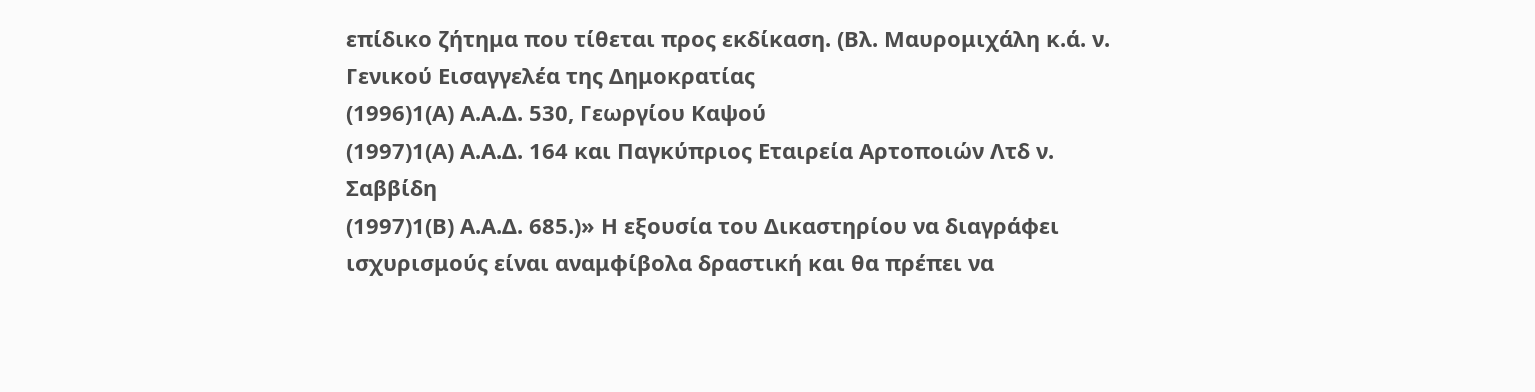επίδικο ζήτημα που τίθεται προς εκδίκαση. (Βλ. Μαυρομιχάλη κ.ά. ν. Γενικού Εισαγγελέα της Δημοκρατίας
(1996)1(Α) Α.Α.Δ. 530, Γεωργίου Καψού
(1997)1(Α) Α.Α.Δ. 164 και Παγκύπριος Εταιρεία Αρτοποιών Λτδ ν. Σαββίδη
(1997)1(Β) Α.Α.Δ. 685.)» Η εξουσία του Δικαστηρίου να διαγράφει ισχυρισμούς είναι αναμφίβολα δραστική και θα πρέπει να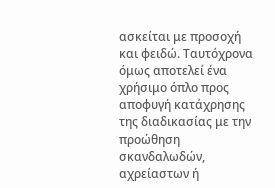ασκείται με προσοχή και φειδώ. Ταυτόχρονα όμως αποτελεί ένα χρήσιμο όπλο προς αποφυγή κατάχρησης της διαδικασίας με την προώθηση σκανδαλωδών, αχρείαστων ή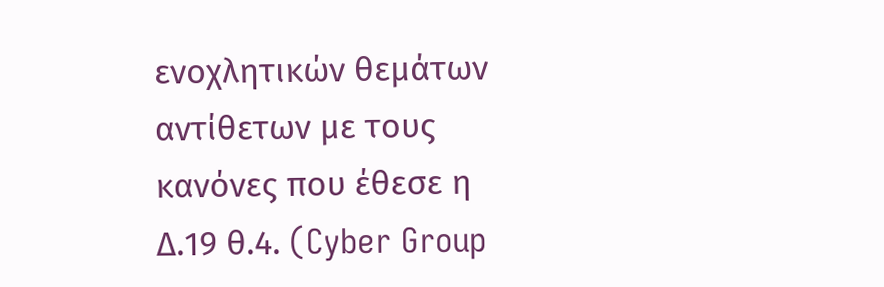ενοχλητικών θεμάτων αντίθετων με τους κανόνες που έθεσε η Δ.19 θ.4. (Cyber Group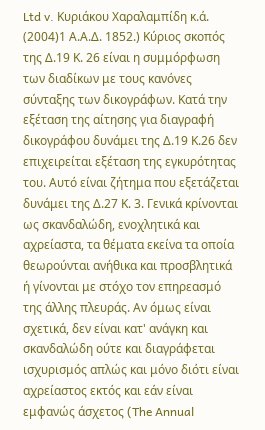Ltd v. Κυριάκου Χαραλαμπίδη κ.ά.
(2004)1 Α.Α.Δ. 1852.) Κύριος σκοπός της Δ.19 Κ. 26 είναι η συμμόρφωση των διαδίκων με τους κανόνες σύνταξης των δικογράφων. Κατά την εξέταση της αίτησης για διαγραφή δικογράφου δυνάμει της Δ.19 Κ.26 δεν επιχειρείται εξέταση της εγκυρότητας του. Αυτό είναι ζήτημα που εξετάζεται δυνάμει της Δ.27 Κ. 3. Γενικά κρίνονται ως σκανδαλώδη, ενοχλητικά και αχρείαστα, τα θέματα εκείνα τα οποία θεωρούνται ανήθικα και προσβλητικά ή γίνονται με στόχο τον επηρεασμό της άλλης πλευράς. Αν όμως είναι σχετικά, δεν είναι κατ' ανάγκη και σκανδαλώδη ούτε και διαγράφεται ισχυρισμός απλώς και μόνο διότι είναι αχρείαστος εκτός και εάν είναι εμφανώς άσχετος (The Annual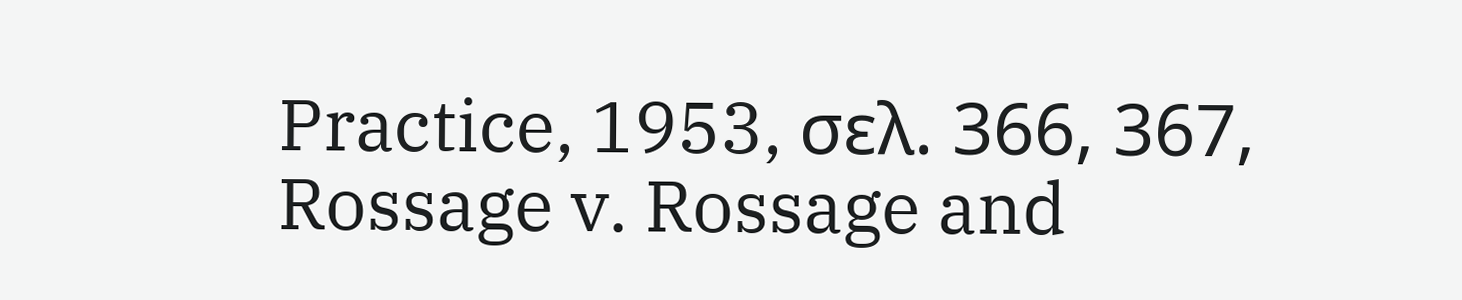Practice, 1953, σελ. 366, 367, Rossage v. Rossage and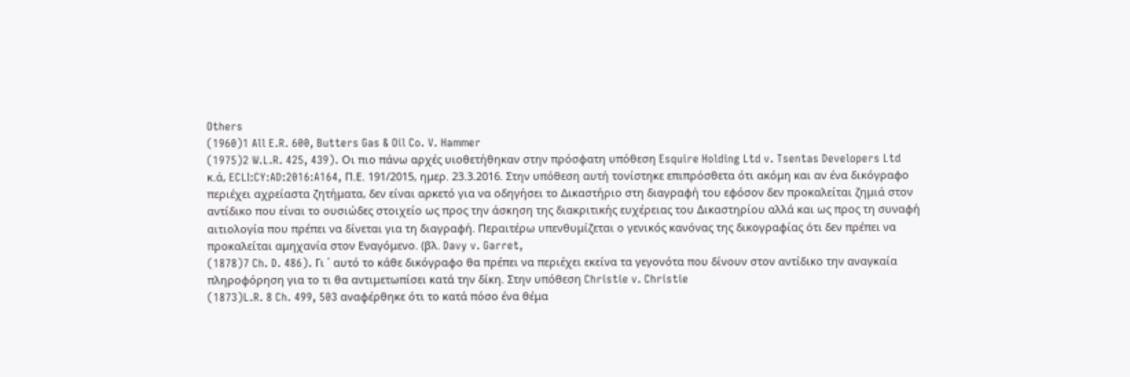Others
(1960)1 All E.R. 600, Butters Gas & Oil Co. V. Hammer
(1975)2 W.L.R. 425, 439). Οι πιο πάνω αρχές υιοθετήθηκαν στην πρόσφατη υπόθεση Esquire Holding Ltd v. Tsentas Developers Ltd κ.ά, ECLI:CY:AD:2016:A164, Π.Ε. 191/2015, ημερ. 23.3.2016. Στην υπόθεση αυτή τονίστηκε επιπρόσθετα ότι ακόμη και αν ένα δικόγραφο περιέχει αχρείαστα ζητήματα, δεν είναι αρκετό για να οδηγήσει το Δικαστήριο στη διαγραφή του εφόσον δεν προκαλείται ζημιά στον αντίδικο που είναι το ουσιώδες στοιχείο ως προς την άσκηση της διακριτικής ευχέρειας του Δικαστηρίου αλλά και ως προς τη συναφή αιτιολογία που πρέπει να δίνεται για τη διαγραφή. Περαιτέρω υπενθυμίζεται ο γενικός κανόνας της δικογραφίας ότι δεν πρέπει να προκαλείται αμηχανία στον Εναγόμενο. (βλ. Davy v. Garret,
(1878)7 Ch. D. 486). Γι ΄ αυτό το κάθε δικόγραφο θα πρέπει να περιέχει εκείνα τα γεγονότα που δίνουν στον αντίδικο την αναγκαία πληροφόρηση για το τι θα αντιμετωπίσει κατά την δίκη. Στην υπόθεση Christie v. Christie
(1873)L.R. 8 Ch. 499, 503 αναφέρθηκε ότι το κατά πόσο ένα θέμα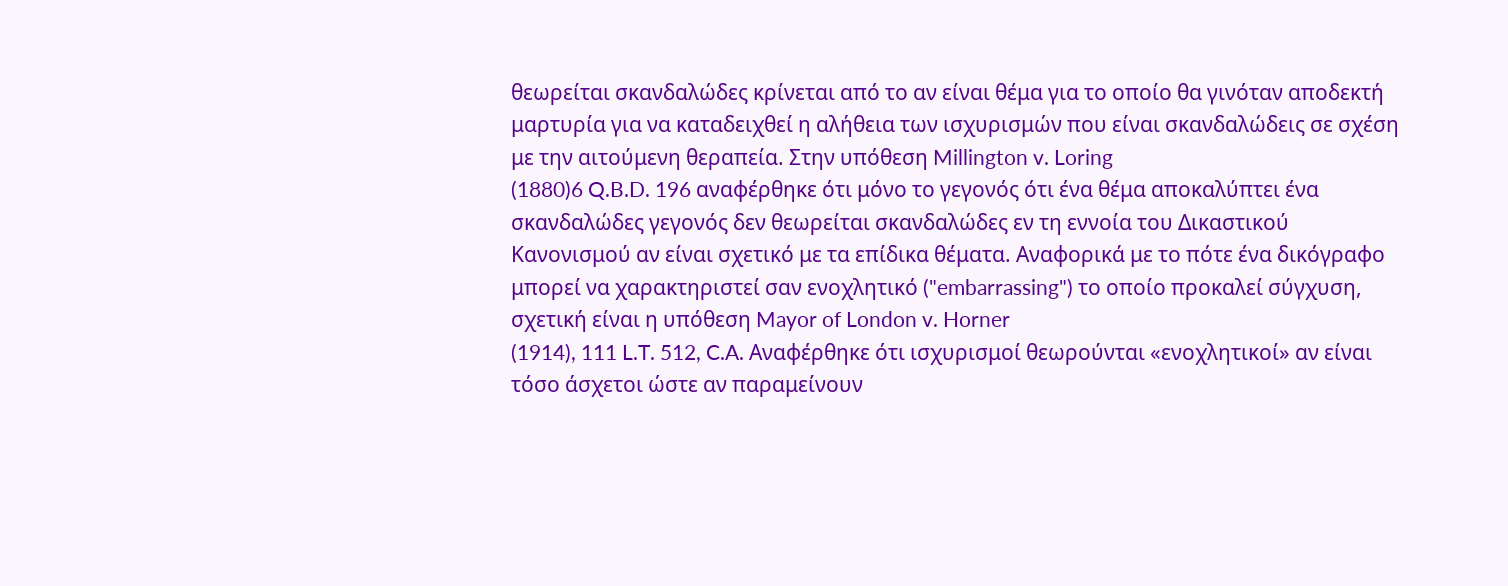θεωρείται σκανδαλώδες κρίνεται από το αν είναι θέμα για το οποίο θα γινόταν αποδεκτή μαρτυρία για να καταδειχθεί η αλήθεια των ισχυρισμών που είναι σκανδαλώδεις σε σχέση με την αιτούμενη θεραπεία. Στην υπόθεση Millington v. Loring
(1880)6 Q.B.D. 196 αναφέρθηκε ότι μόνο το γεγονός ότι ένα θέμα αποκαλύπτει ένα σκανδαλώδες γεγονός δεν θεωρείται σκανδαλώδες εν τη εννοία του Δικαστικού Κανονισμού αν είναι σχετικό με τα επίδικα θέματα. Αναφορικά με το πότε ένα δικόγραφο μπορεί να χαρακτηριστεί σαν ενοχλητικό ("embarrassing") το οποίο προκαλεί σύγχυση, σχετική είναι η υπόθεση Mayor of London v. Horner
(1914), 111 L.T. 512, C.A. Αναφέρθηκε ότι ισχυρισμοί θεωρούνται «ενοχλητικοί» αν είναι τόσο άσχετοι ώστε αν παραμείνουν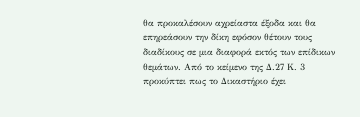θα προκαλέσουν αχρείαστα έξοδα και θα επηρεάσουν την δίκη εφόσον θέτουν τους διαδίκους σε μια διαφορά εκτός των επίδικων θεμάτων. Από το κείμενο της Δ.27 Κ. 3 προκύπτει πως το Δικαστήριο έχει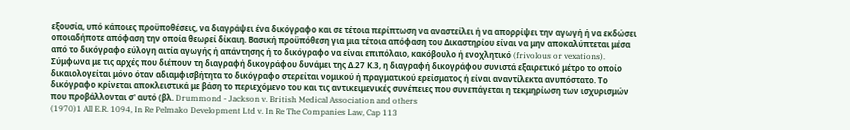εξουσία, υπό κάποιες προϋποθέσεις, να διαγράψει ένα δικόγραφο και σε τέτοια περίπτωση να αναστείλει ή να απορρίψει την αγωγή ή να εκδώσει οποιαδήποτε απόφαση την οποία θεωρεί δίκαιη. Βασική προϋπόθεση για μια τέτοια απόφαση του Δικαστηρίου είναι να μην αποκαλύπτεται μέσα από το δικόγραφο εύλογη αιτία αγωγής ή απάντησης ή το δικόγραφο να είναι επιπόλαιο, κακόβουλο ή ενοχλητικό (frivolous or vexations). Σύμφωνα με τις αρχές που διέπουν τη διαγραφή δικογράφου δυνάμει της Δ.27 Κ.3, η διαγραφή δικογράφου συνιστά εξαιρετικό μέτρο το οποίο δικαιολογείται μόνο όταν αδιαμφισβήτητα το δικόγραφο στερείται νομικού ή πραγματικού ερείσματος ή είναι αναντίλεκτα ανυπόστατο. Το δικόγραφο κρίνεται αποκλειστικά με βάση το περιεχόμενο του και τις αντικειμενικές συνέπειες που συνεπάγεται η τεκμηρίωση των ισχυρισμών που προβάλλονται σ' αυτό (βλ. Drummond - Jackson v. British Medical Association and others
(1970)1 All E.R. 1094, In Re Pelmako Development Ltd v. In Re The Companies Law, Cap 113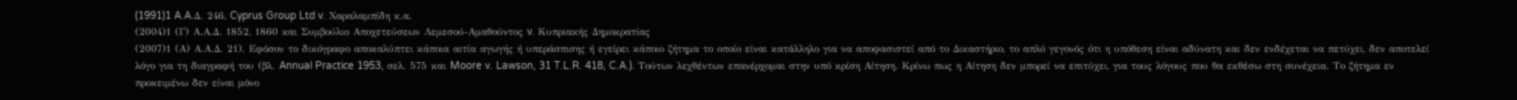(1991)1 A.A.Δ. 246, Cyprus Group Ltd v. Χαραλαμπίδη κ.α.
(2004)1 (Γ) Α.Α.Δ. 1852, 1860 και Συμβούλιο Αποχετεύσεων Λεμεσού-Αμαθούντος v. Κυπριακής Δημοκρατίας
(2007)1 (Α) Α.Α.Δ. 21). Εφόσον το δικόγραφο αποκαλύπτει κάποια αιτία αγωγής ή υπεράσπισης ή εγείρει κάποιο ζήτημα το οποίο είναι κατάλληλο για να αποφασιστεί από το Δικαστήριο, το απλό γεγονός ότι η υπόθεση είναι αδύνατη και δεν ενδέχεται να πετύχει, δεν αποτελεί λόγο για τη διαγραφή του (βλ. Annual Practice 1953, σελ. 575 και Moore v. Lawson, 31 T.L.R. 418, C.A.). Τούτων λεχθέντων επανέρχομαι στην υπό κρίση Αίτηση. Κρίνω πως η Αίτηση δεν μπορεί να επιτύχει, για τους λόγους που θα εκθέσω στη συνέχεια. Το ζήτημα εν προκειμένω δεν είναι μόνο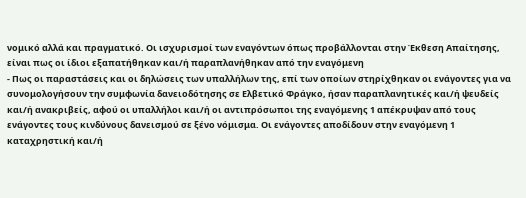νομικό αλλά και πραγματικό. Οι ισχυρισμοί των εναγόντων όπως προβάλλονται στην Έκθεση Απαίτησης, είναι πως οι ίδιοι εξαπατήθηκαν και/ή παραπλανήθηκαν από την εναγόμενη
- Πως οι παραστάσεις και οι δηλώσεις των υπαλλήλων της, επί των οποίων στηρίχθηκαν οι ενάγοντες για να συνομολογήσουν την συμφωνία δανειοδότησης σε Ελβετικό Φράγκο, ήσαν παραπλανητικές και/ή ψευδείς και/ή ανακριβείς, αφού οι υπαλλήλοι και/ή οι αντιπρόσωποι της εναγόμενης 1 απέκρυψαν από τους ενάγοντες τους κινδύνους δανεισμού σε ξένο νόμισμα. Οι ενάγοντες αποδίδουν στην εναγόμενη 1 καταχρηστική και/ή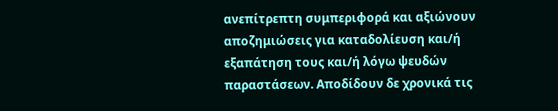ανεπίτρεπτη συμπεριφορά και αξιώνουν αποζημιώσεις για καταδολίευση και/ή εξαπάτηση τους και/ή λόγω ψευδών παραστάσεων. Αποδίδουν δε χρονικά τις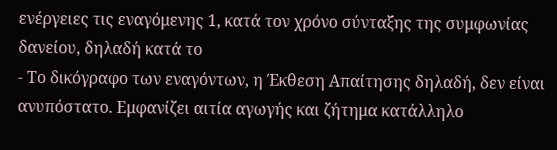ενέργειες τις εναγόμενης 1, κατά τον χρόνο σύνταξης της συμφωνίας δανείου, δηλαδή κατά το
- Το δικόγραφο των εναγόντων, η Έκθεση Απαίτησης δηλαδή, δεν είναι ανυπόστατο. Εμφανίζει αιτία αγωγής και ζήτημα κατάλληλο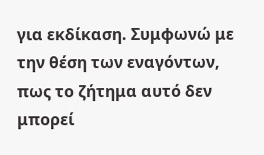για εκδίκαση. Συμφωνώ με την θέση των εναγόντων, πως το ζήτημα αυτό δεν μπορεί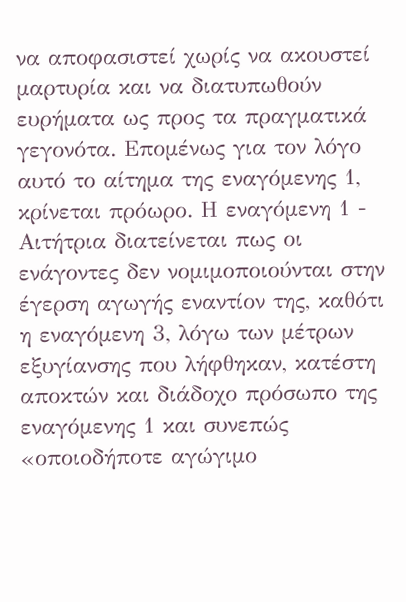να αποφασιστεί χωρίς να ακουστεί μαρτυρία και να διατυπωθούν ευρήματα ως προς τα πραγματικά γεγονότα. Επομένως για τον λόγο αυτό το αίτημα της εναγόμενης 1, κρίνεται πρόωρο. Η εναγόμενη 1 - Αιτήτρια διατείνεται πως οι ενάγοντες δεν νομιμοποιούνται στην έγερση αγωγής εναντίον της, καθότι η εναγόμενη 3, λόγω των μέτρων εξυγίανσης που λήφθηκαν, κατέστη αποκτών και διάδοχο πρόσωπο της εναγόμενης 1 και συνεπώς «οποιοδήποτε αγώγιμο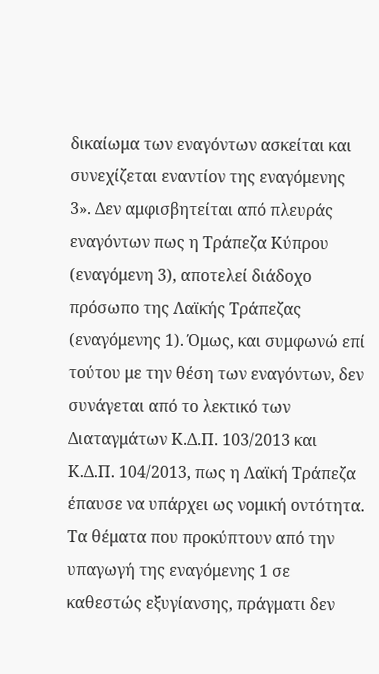δικαίωμα των εναγόντων ασκείται και συνεχίζεται εναντίον της εναγόμενης 3». Δεν αμφισβητείται από πλευράς εναγόντων πως η Τράπεζα Κύπρου (εναγόμενη 3), αποτελεί διάδοχο πρόσωπο της Λαϊκής Τράπεζας (εναγόμενης 1). Όμως, και συμφωνώ επί τούτου με την θέση των εναγόντων, δεν συνάγεται από το λεκτικό των Διαταγμάτων Κ.Δ.Π. 103/2013 και Κ.Δ.Π. 104/2013, πως η Λαϊκή Τράπεζα έπαυσε να υπάρχει ως νομική οντότητα. Τα θέματα που προκύπτουν από την υπαγωγή της εναγόμενης 1 σε καθεστώς εξυγίανσης, πράγματι δεν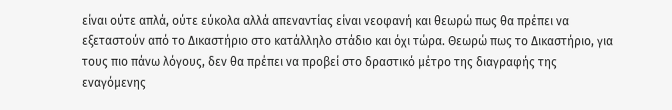είναι ούτε απλά, ούτε εύκολα αλλά απεναντίας είναι νεοφανή και θεωρώ πως θα πρέπει να εξεταστούν από το Δικαστήριο στο κατάλληλο στάδιο και όχι τώρα. Θεωρώ πως το Δικαστήριο, για τους πιο πάνω λόγους, δεν θα πρέπει να προβεί στο δραστικό μέτρο της διαγραφής της εναγόμενης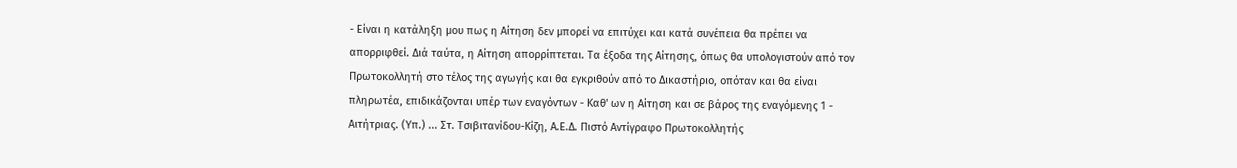- Είναι η κατάληξη μου πως η Αίτηση δεν μπορεί να επιτύχει και κατά συνέπεια θα πρέπει να απορριφθεί. Διά ταύτα, η Αίτηση απορρίπτεται. Τα έξοδα της Αίτησης, όπως θα υπολογιστούν από τον Πρωτοκολλητή στο τέλος της αγωγής και θα εγκριθούν από το Δικαστήριο, οπόταν και θα είναι πληρωτέα, επιδικάζονται υπέρ των εναγόντων - Καθ' ων η Αίτηση και σε βάρος της εναγόμενης 1 - Αιτήτριας. (Υπ.) ... Στ. Τσιβιτανίδου-Κίζη, Α.Ε.Δ. Πιστό Αντίγραφο Πρωτοκολλητής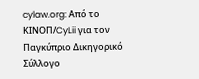cylaw.org: Από το ΚΙΝOΠ/CyLii για τον Παγκύπριο Δικηγορικό Σύλλογο